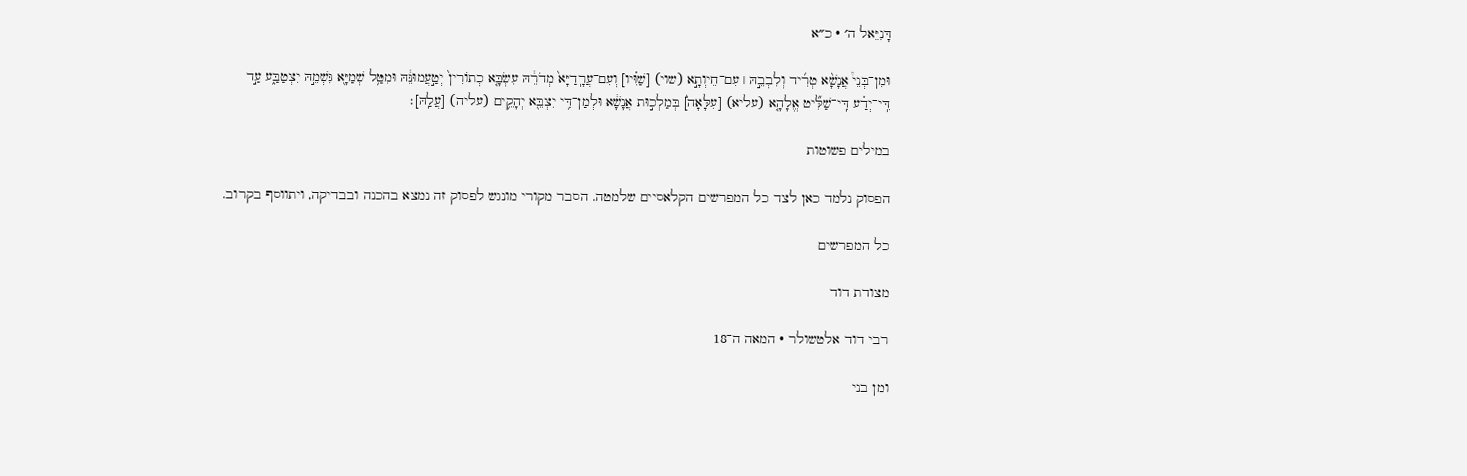דָּנִיֵּאל ה׳ · כ״א

וּמִן־בְּנֵי֩ אֲנָשָׁ֨א טְרִ֜יד וְלִבְבֵ֣הּ ׀ עִם־חֵיוְתָ֣א (שוי) [שַׁוִּ֗יו] וְעִם־עֲרָֽדַיָּא֙ מְדֹרֵ֔הּ עִשְׂבָּ֤א כְתוֹרִין֙ יְטַ֣עֲמוּנֵּ֔הּ וּמִטַּ֥ל שְׁמַיָּ֖א גִּשְׁמֵ֣הּ יִצְטַבַּ֑ע עַ֣ד דִּֽי־יְדַ֗ע דִּֽי־שַׁלִּ֞יט אֱלָהָ֤א (עליא) [עִלָּאָה֙] בְּמַלְכ֣וּת אֲנָשָׁ֔א וּלְמַן־דִּ֥י יִצְבֵּ֖א יְהָקֵ֥ים (עליה) [עֲלַֽהּ]׃

במילים פשוטות

הפסוק נלמד כאן לצד כל המפרשים הקלאסיים שלמטה. הסבר מקורי מונגש לפסוק זה נמצא בהכנה ובבדיקה, ויתווסף בקרוב.

כל המפרשים

מצודת דוד

רבי דוד אלטשולר · המאה ה־18

ומן בני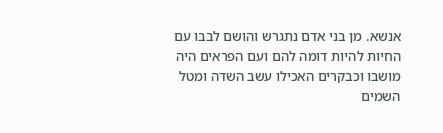אנשא. מן בני אדם נתגרש והושם לבבו עם החיות להיות דומה להם ועם הפראים היה מושבו וכבקרים האכילו עשב השדה ומטל השמים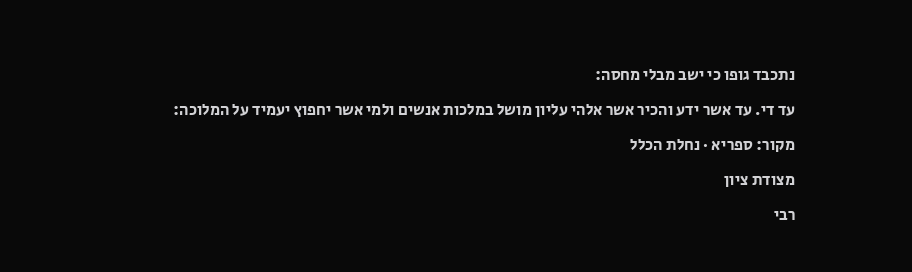נתכבד גופו כי ישב מבלי מחסה:

עד די. עד אשר ידע והכיר אשר אלהי עליון מושל במלכות אנשים ולמי אשר יחפוץ יעמיד על המלוכה:

מקור: ספריא · נחלת הכלל

מצודת ציון

רבי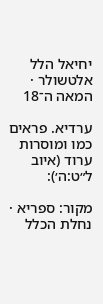יחיאל הלל אלטשולר · המאה ה־18

ערדיא. פראים כמו ומוסרות ערוד (איוב ל״ט:ה׳):

מקור: ספריא · נחלת הכלל